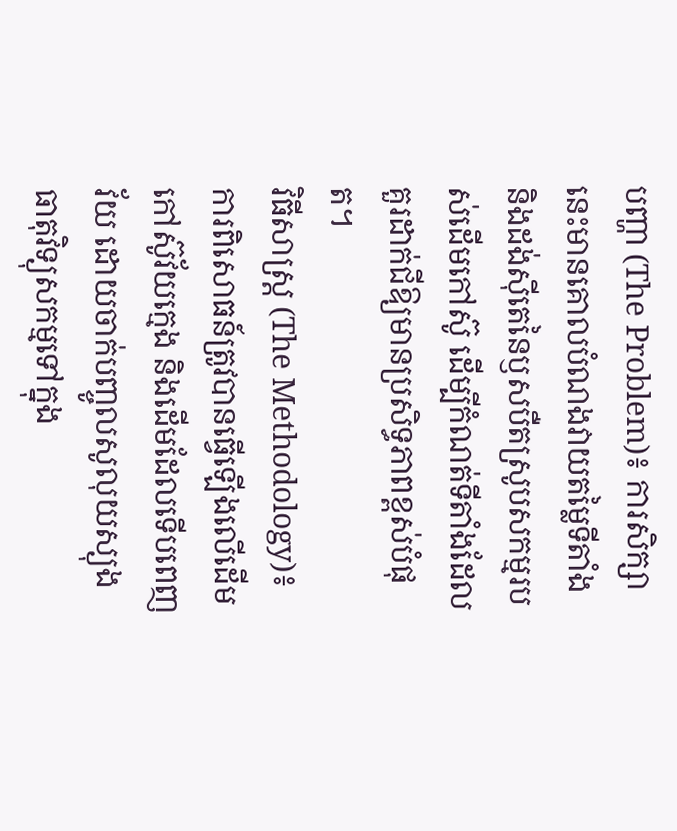បញ្ហា (The Problem)៖ ការសិក្សានេះមានគោលបំណងវាយតម្លៃទីតាំង និងដង់ស៊ីតេនៃឫសបឺតស្រូបសកម្មរបស់ដើមកៅស៊ូ ដើម្បីកំណត់ទីតាំងដែលគួរដាក់ជីឱ្យមានប្រសិទ្ធភាពខ្ពស់បំផុត។
វិធីសាស្ត្រ (The Methodology)៖ ការពិសោធន៍ត្រូវបានធ្វើឡើងលើដើមកៅស៊ូវ័យក្មេង និងដើមដែលទើបពេញវ័យ ដោយចាក់បញ្ចូលសូលុយស្យុងធាតុវិទ្យុសកម្មទៅក្នុង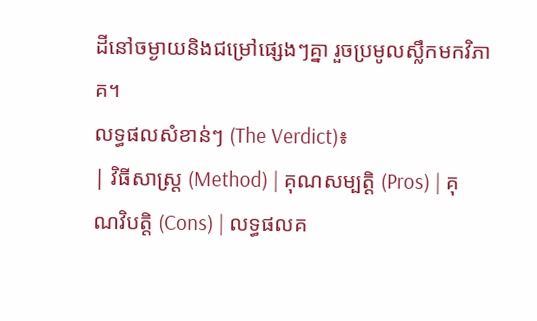ដីនៅចម្ងាយនិងជម្រៅផ្សេងៗគ្នា រួចប្រមូលស្លឹកមកវិភាគ។
លទ្ធផលសំខាន់ៗ (The Verdict)៖
| វិធីសាស្ត្រ (Method) | គុណសម្បត្តិ (Pros) | គុណវិបត្តិ (Cons) | លទ្ធផលគ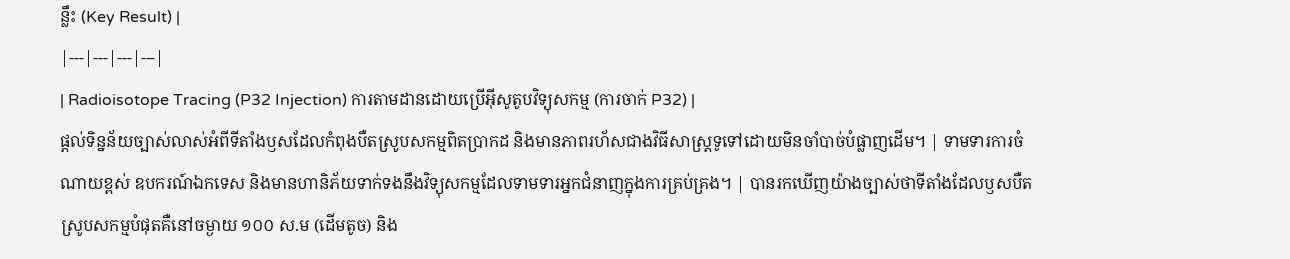ន្លឹះ (Key Result) |
|---|---|---|---|
| Radioisotope Tracing (P32 Injection) ការតាមដានដោយប្រើអ៊ីសូតូបវិទ្យុសកម្ម (ការចាក់ P32) |
ផ្តល់ទិន្នន័យច្បាស់លាស់អំពីទីតាំងឫសដែលកំពុងបឺតស្រូបសកម្មពិតប្រាកដ និងមានភាពរហ័សជាងវិធីសាស្ត្រទូទៅដោយមិនចាំបាច់បំផ្លាញដើម។ | ទាមទារការចំណាយខ្ពស់ ឧបករណ៍ឯកទេស និងមានហានិភ័យទាក់ទងនឹងវិទ្យុសកម្មដែលទាមទារអ្នកជំនាញក្នុងការគ្រប់គ្រង។ | បានរកឃើញយ៉ាងច្បាស់ថាទីតាំងដែលឫសបឺតស្រូបសកម្មបំផុតគឺនៅចម្ងាយ ១០០ ស.ម (ដើមតូច) និង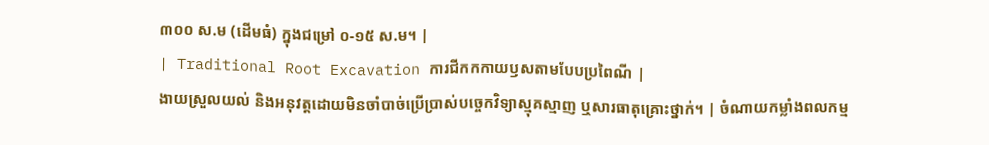៣០០ ស.ម (ដើមធំ) ក្នុងជម្រៅ ០-១៥ ស.ម។ |
| Traditional Root Excavation ការជីកកកាយឫសតាមបែបប្រពៃណី |
ងាយស្រួលយល់ និងអនុវត្តដោយមិនចាំបាច់ប្រើប្រាស់បច្ចេកវិទ្យាស្មុគស្មាញ ឬសារធាតុគ្រោះថ្នាក់។ | ចំណាយកម្លាំងពលកម្ម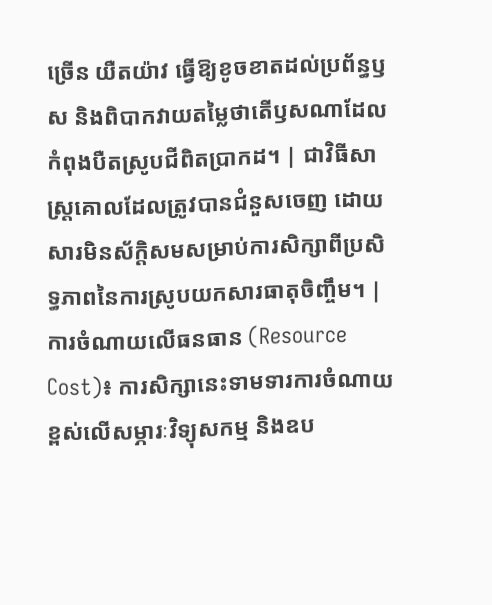ច្រើន យឺតយ៉ាវ ធ្វើឱ្យខូចខាតដល់ប្រព័ន្ធឫស និងពិបាកវាយតម្លៃថាតើឫសណាដែលកំពុងបឺតស្រូបជីពិតប្រាកដ។ | ជាវិធីសាស្ត្រគោលដែលត្រូវបានជំនួសចេញ ដោយសារមិនស័ក្តិសមសម្រាប់ការសិក្សាពីប្រសិទ្ធភាពនៃការស្រូបយកសារធាតុចិញ្ចឹម។ |
ការចំណាយលើធនធាន (Resource Cost)៖ ការសិក្សានេះទាមទារការចំណាយខ្ពស់លើសម្ភារៈវិទ្យុសកម្ម និងឧប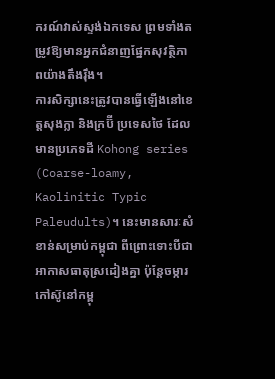ករណ៍វាស់ស្ទង់ឯកទេស ព្រមទាំងតម្រូវឱ្យមានអ្នកជំនាញផ្នែកសុវត្ថិភាពយ៉ាងតឹងរ៉ឹង។
ការសិក្សានេះត្រូវបានធ្វើឡើងនៅខេត្តសុងក្លា និងក្រប៊ី ប្រទេសថៃ ដែលមានប្រភេទដី Kohong series (Coarse-loamy, Kaolinitic Typic Paleudults)។ នេះមានសារៈសំខាន់សម្រាប់កម្ពុជា ពីព្រោះទោះបីជាអាកាសធាតុស្រដៀងគ្នា ប៉ុន្តែចម្ការកៅស៊ូនៅកម្ពុ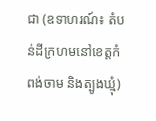ជា (ឧទាហរណ៍៖ តំបន់ដីក្រហមនៅខេត្តកំពង់ចាម និងត្បូងឃ្មុំ)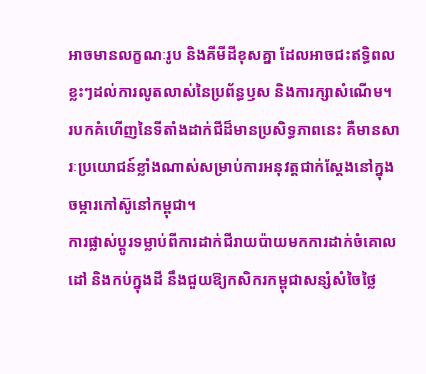អាចមានលក្ខណៈរូប និងគីមីដីខុសគ្នា ដែលអាចជះឥទ្ធិពលខ្លះៗដល់ការលូតលាស់នៃប្រព័ន្ធឫស និងការក្សាសំណើម។
របកគំហើញនៃទីតាំងដាក់ជីដ៏មានប្រសិទ្ធភាពនេះ គឺមានសារៈប្រយោជន៍ខ្លាំងណាស់សម្រាប់ការអនុវត្តជាក់ស្តែងនៅក្នុងចម្ការកៅស៊ូនៅកម្ពុជា។
ការផ្លាស់ប្តូរទម្លាប់ពីការដាក់ជីរាយប៉ាយមកការដាក់ចំគោលដៅ និងកប់ក្នុងដី នឹងជួយឱ្យកសិករកម្ពុជាសន្សំសំចៃថ្លៃ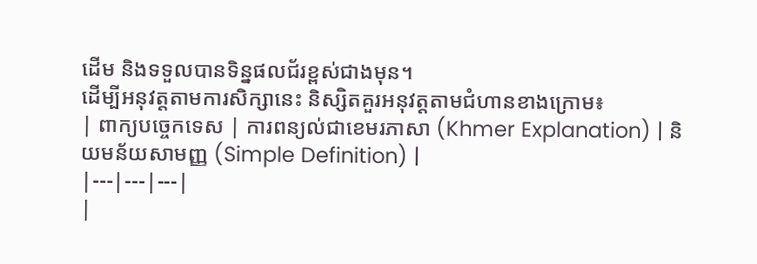ដើម និងទទួលបានទិន្នផលជ័រខ្ពស់ជាងមុន។
ដើម្បីអនុវត្តតាមការសិក្សានេះ និស្សិតគួរអនុវត្តតាមជំហានខាងក្រោម៖
| ពាក្យបច្ចេកទេស | ការពន្យល់ជាខេមរភាសា (Khmer Explanation) | និយមន័យសាមញ្ញ (Simple Definition) |
|---|---|---|
|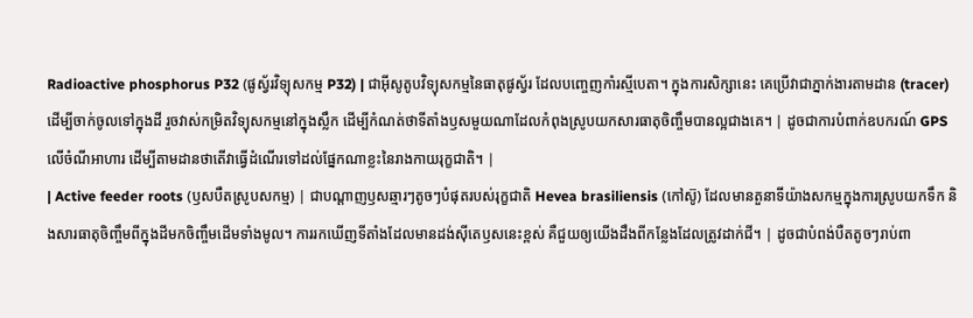Radioactive phosphorus P32 (ផូស្វ័រវិទ្យុសកម្ម P32) | ជាអ៊ីសូតូបវិទ្យុសកម្មនៃធាតុផូស្វ័រ ដែលបញ្ចេញកាំរស្មីបេតា។ ក្នុងការសិក្សានេះ គេប្រើវាជាភ្នាក់ងារតាមដាន (tracer) ដើម្បីចាក់ចូលទៅក្នុងដី រួចវាស់កម្រិតវិទ្យុសកម្មនៅក្នុងស្លឹក ដើម្បីកំណត់ថាទីតាំងឫសមួយណាដែលកំពុងស្រូបយកសារធាតុចិញ្ចឹមបានល្អជាងគេ។ | ដូចជាការបំពាក់ឧបករណ៍ GPS លើចំណីអាហារ ដើម្បីតាមដានថាតើវាធ្វើដំណើរទៅដល់ផ្នែកណាខ្លះនៃរាងកាយរុក្ខជាតិ។ |
| Active feeder roots (ឫសបឺតស្រូបសកម្ម) | ជាបណ្តាញឫសឆ្មារៗតូចៗបំផុតរបស់រុក្ខជាតិ Hevea brasiliensis (កៅស៊ូ) ដែលមានតួនាទីយ៉ាងសកម្មក្នុងការស្រូបយកទឹក និងសារធាតុចិញ្ចឹមពីក្នុងដីមកចិញ្ចឹមដើមទាំងមូល។ ការរកឃើញទីតាំងដែលមានដង់ស៊ីតេឫសនេះខ្ពស់ គឺជួយឲ្យយើងដឹងពីកន្លែងដែលត្រូវដាក់ជី។ | ដូចជាបំពង់បឺតតូចៗរាប់ពា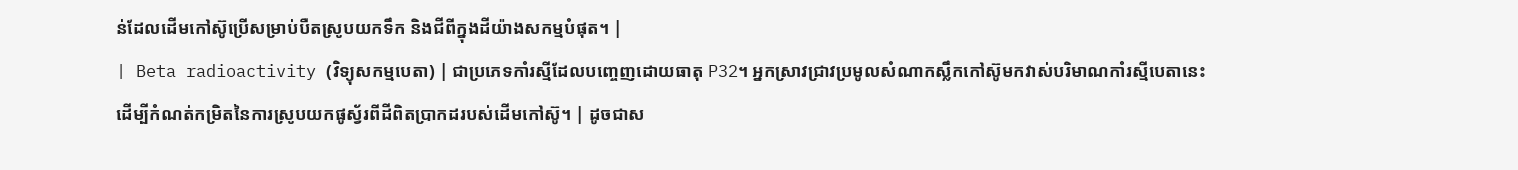ន់ដែលដើមកៅស៊ូប្រើសម្រាប់បឺតស្រូបយកទឹក និងជីពីក្នុងដីយ៉ាងសកម្មបំផុត។ |
| Beta radioactivity (វិទ្យុសកម្មបេតា) | ជាប្រភេទកាំរស្មីដែលបញ្ចេញដោយធាតុ P32។ អ្នកស្រាវជ្រាវប្រមូលសំណាកស្លឹកកៅស៊ូមកវាស់បរិមាណកាំរស្មីបេតានេះ ដើម្បីកំណត់កម្រិតនៃការស្រូបយកផូស្វ័រពីដីពិតប្រាកដរបស់ដើមកៅស៊ូ។ | ដូចជាស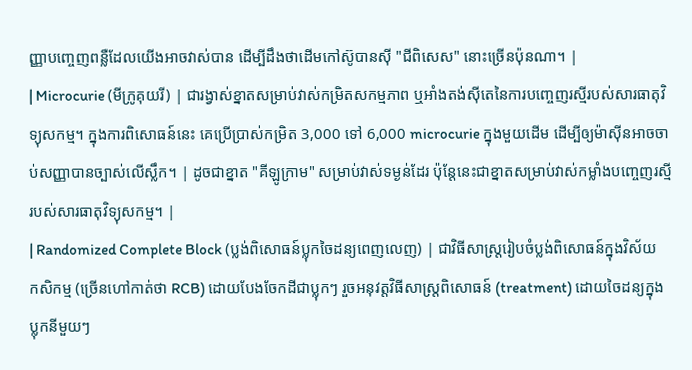ញ្ញាបញ្ចេញពន្លឺដែលយើងអាចវាស់បាន ដើម្បីដឹងថាដើមកៅស៊ូបានស៊ី "ជីពិសេស" នោះច្រើនប៉ុនណា។ |
| Microcurie (មីក្រូគុយរី) | ជារង្វាស់ខ្នាតសម្រាប់វាស់កម្រិតសកម្មភាព ឬអាំងតង់ស៊ីតេនៃការបញ្ចេញរស្មីរបស់សារធាតុវិទ្យុសកម្ម។ ក្នុងការពិសោធន៍នេះ គេប្រើប្រាស់កម្រិត 3,000 ទៅ 6,000 microcurie ក្នុងមួយដើម ដើម្បីឲ្យម៉ាស៊ីនអាចចាប់សញ្ញាបានច្បាស់លើស្លឹក។ | ដូចជាខ្នាត "គីឡូក្រាម" សម្រាប់វាស់ទម្ងន់ដែរ ប៉ុន្តែនេះជាខ្នាតសម្រាប់វាស់កម្លាំងបញ្ចេញរស្មីរបស់សារធាតុវិទ្យុសកម្ម។ |
| Randomized Complete Block (ប្លង់ពិសោធន៍ប្លុកចៃដន្យពេញលេញ) | ជាវិធីសាស្ត្ររៀបចំប្លង់ពិសោធន៍ក្នុងវិស័យកសិកម្ម (ច្រើនហៅកាត់ថា RCB) ដោយបែងចែកដីជាប្លុកៗ រួចអនុវត្តវិធីសាស្រ្តពិសោធន៍ (treatment) ដោយចៃដន្យក្នុងប្លុកនីមួយៗ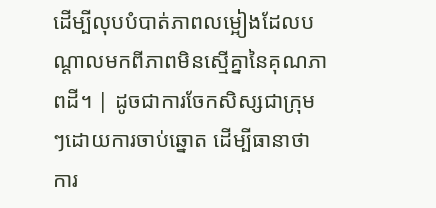ដើម្បីលុបបំបាត់ភាពលម្អៀងដែលបណ្តាលមកពីភាពមិនស្មើគ្នានៃគុណភាពដី។ | ដូចជាការចែកសិស្សជាក្រុមៗដោយការចាប់ឆ្នោត ដើម្បីធានាថាការ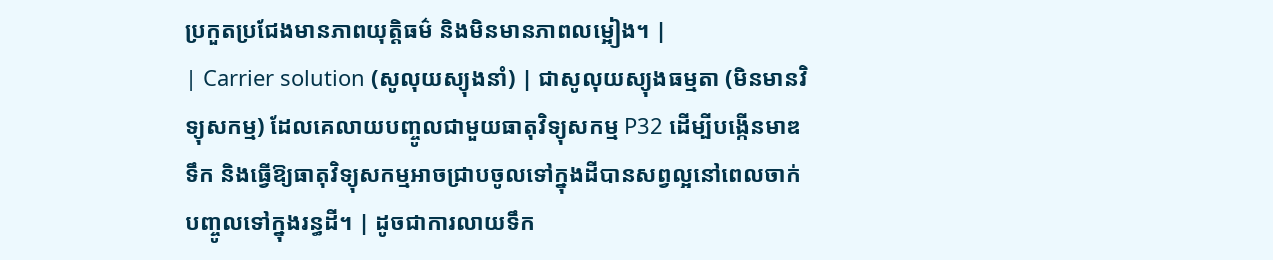ប្រកួតប្រជែងមានភាពយុត្តិធម៌ និងមិនមានភាពលម្អៀង។ |
| Carrier solution (សូលុយស្យុងនាំ) | ជាសូលុយស្យុងធម្មតា (មិនមានវិទ្យុសកម្ម) ដែលគេលាយបញ្ចូលជាមួយធាតុវិទ្យុសកម្ម P32 ដើម្បីបង្កើនមាឌទឹក និងធ្វើឱ្យធាតុវិទ្យុសកម្មអាចជ្រាបចូលទៅក្នុងដីបានសព្វល្អនៅពេលចាក់បញ្ចូលទៅក្នុងរន្ធដី។ | ដូចជាការលាយទឹក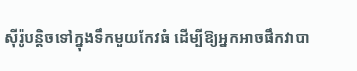ស៊ីរ៉ូបន្តិចទៅក្នុងទឹកមួយកែវធំ ដើម្បីឱ្យអ្នកអាចផឹកវាបា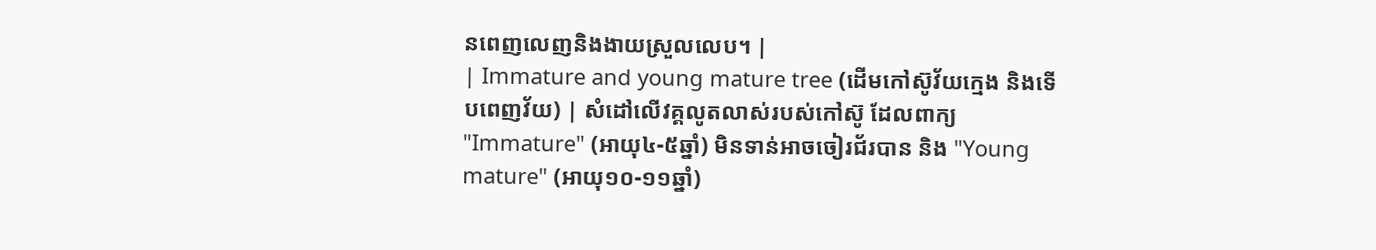នពេញលេញនិងងាយស្រួលលេប។ |
| Immature and young mature tree (ដើមកៅស៊ូវ័យក្មេង និងទើបពេញវ័យ) | សំដៅលើវគ្គលូតលាស់របស់កៅស៊ូ ដែលពាក្យ "Immature" (អាយុ៤-៥ឆ្នាំ) មិនទាន់អាចចៀរជ័របាន និង "Young mature" (អាយុ១០-១១ឆ្នាំ)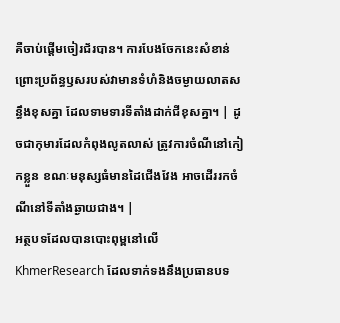គឺចាប់ផ្តើមចៀរជ័របាន។ ការបែងចែកនេះសំខាន់ ព្រោះប្រព័ន្ធឫសរបស់វាមានទំហំនិងចម្ងាយលាតសន្ធឹងខុសគ្នា ដែលទាមទារទីតាំងដាក់ជីខុសគ្នា។ | ដូចជាកុមារដែលកំពុងលូតលាស់ ត្រូវការចំណីនៅកៀកខ្លួន ខណៈមនុស្សធំមានដៃជើងវែង អាចដើររកចំណីនៅទីតាំងឆ្ងាយជាង។ |
អត្ថបទដែលបានបោះពុម្ពនៅលើ KhmerResearch ដែលទាក់ទងនឹងប្រធានបទ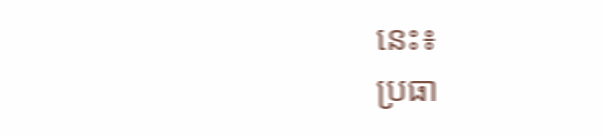នេះ៖
ប្រធា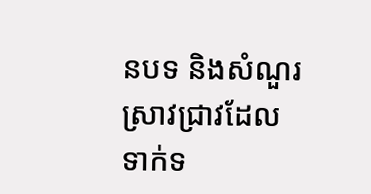នបទ និងសំណួរស្រាវជ្រាវដែលទាក់ទ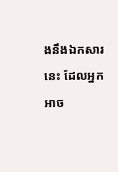ងនឹងឯកសារនេះ ដែលអ្នកអាច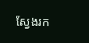ស្វែងរក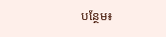បន្ថែម៖